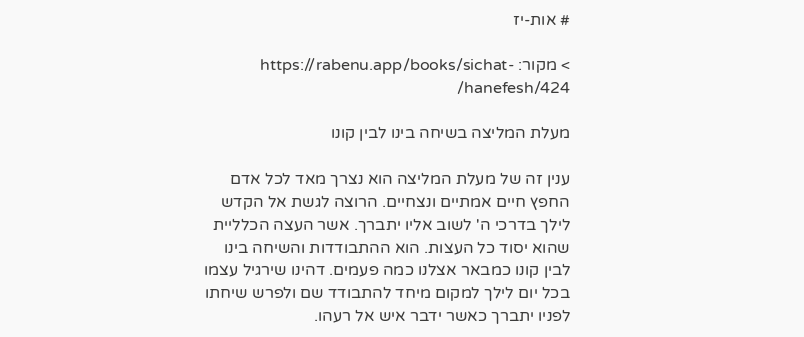# אות-יז

> מקור: https://rabenu.app/books/sichat-hanefesh/424/

מעלת המליצה בשיחה בינו לבין קונו

ענין זה של מעלת המליצה הוא נצרך מאד לכל אדם החפץ חיים אמתיים ונצחיים. הרוצה לגשת אל הקדש לילך בדרכי ה' לשוב אליו יתברך. אשר העצה הכלליית שהוא יסוד כל העצות. הוא ההתבודדות והשיחה בינו לבין קונו כמבאר אצלנו כמה פעמים. דהינו שירגיל עצמו בכל יום לילך למקום מיחד להתבודד שם ולפרש שיחתו לפניו יתברך כאשר ידבר איש אל רעהו.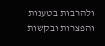ולהרבות בטענות והפצרות ובקשות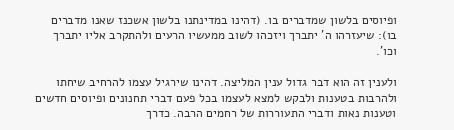ופיוסים בלשון שמדברים בו. (דהינו במדינתנו בלשון אשכנז שאנו מדברים בו): שיעזרהו ה' יתברך ויזכהו לשוב ממעשיו הרעים ולהתקרב אליו יתברך וכו'.

ולענין זה הוא דבר גדול ענין המליצה. דהינו שירגיל עצמו להרחיב שיחתו ולהרבות בטענות ולבקש למצא לעצמו בכל פעם דברי תחנונים ופיוסים חדשים וטענות נאות ודברי התעוררות של רחמים הרבה. כדרך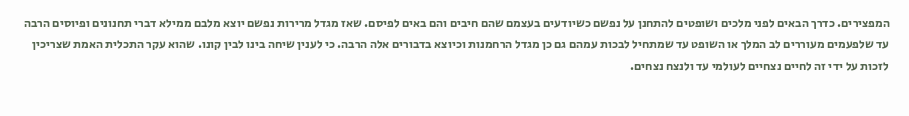המפצירים. כדרך הבאים לפני מלכים ושופטים להתחנן על נפשם כשיודעים בעצמם שהם חיבים והם באים לפיסם. שאז מגדל מרירות נפשם יוצא מלבם ממילא דברי תחנונים ופיוסים הרבה עד שלפעמים מעוררים לב המלך או השופט עד שמתחיל לבכות עמהם גם כן מגדל הרחמנות וכיוצא בדבורים אלה הרבה. כי לענין שיחה בינו לבין קונו. שהוא עקר התכלית האמת שצריכין לזכות על ידי זה לחיים נצחיים לעולמי עד ולנצח נצחים.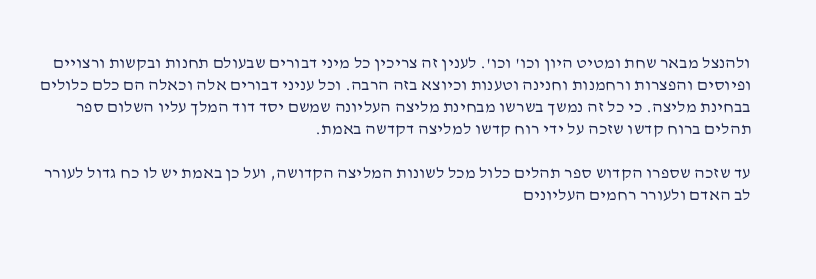ולהנצל מבאר שחת ומטיט היון וכו' וכו'. לענין זה צריכין כל מיני דבורים שבעולם תחנות ובקשות ורצויים ופיוסים והפצרות ורחמנות וחנינה וטענות וכיוצא בזה הרבה. וכל עניני דבורים אלה וכאלה הם כלם כלולים בבחינת מליצה. כי כל זה נמשך בשרשו מבחינת מליצה העליונה שמשם יסד דוד המלך עליו השלום ספר תהלים ברוח קדשו שזכה על ידי רוח קדשו למליצה דקדשה באמת.

עד שזכה שספרו הקדוש ספר תהלים כלול מכל לשונות המליצה הקדושה, ועל כן באמת יש לו כח גדול לעורר לב האדם ולעורר רחמים העליונים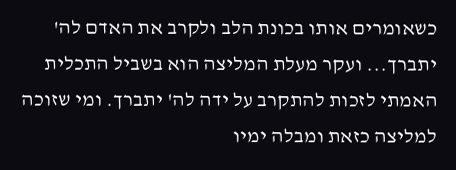כשאומרים אותו בכונת הלב ולקרב את האדם לה' יתברך... ועקר מעלת המליצה הוא בשביל התכלית האמתי לזכות להתקרב על ידה לה' יתברך. ומי שזוכה למליצה כזאת ומבלה ימיו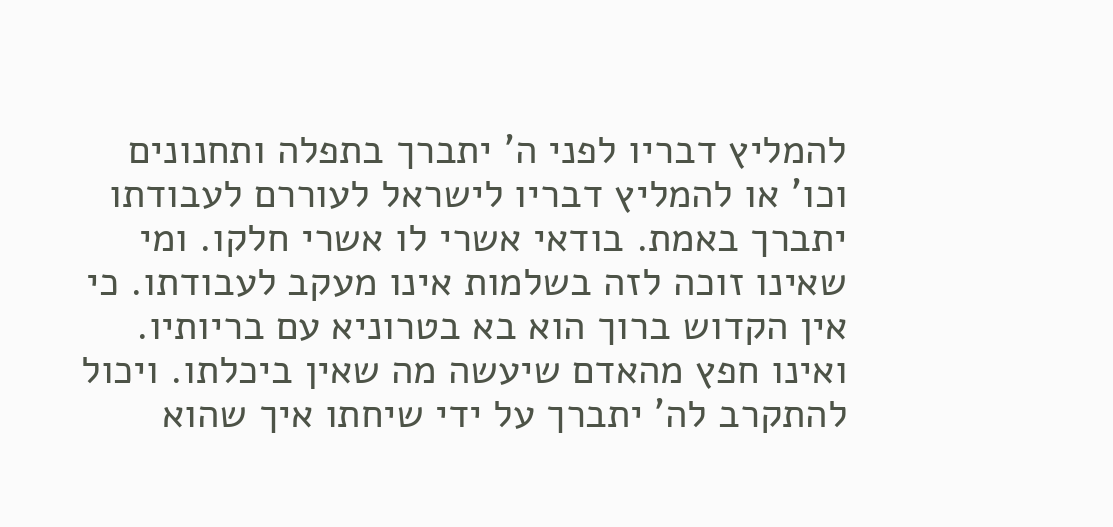להמליץ דבריו לפני ה' יתברך בתפלה ותחנונים וכו' או להמליץ דבריו לישראל לעוררם לעבודתו יתברך באמת. בודאי אשרי לו אשרי חלקו. ומי שאינו זוכה לזה בשלמות אינו מעקב לעבודתו. כי אין הקדוש ברוך הוא בא בטרוניא עם בריותיו. ואינו חפץ מהאדם שיעשה מה שאין ביכלתו. ויכול להתקרב לה' יתברך על ידי שיחתו איך שהוא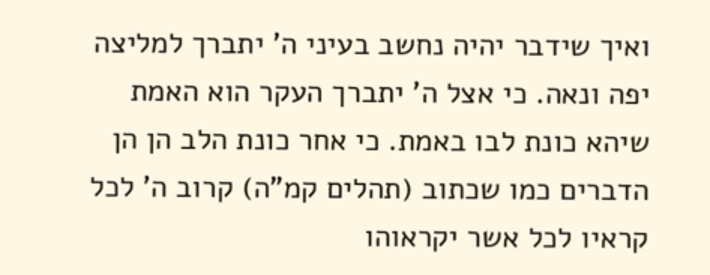ואיך שידבר יהיה נחשב בעיני ה' יתברך למליצה יפה ונאה. כי אצל ה' יתברך העקר הוא האמת שיהא כונת לבו באמת. כי אחר כונת הלב הן הן הדברים כמו שכתוב (תהלים קמ"ה) קרוב ה' לכל קראיו לכל אשר יקראוהו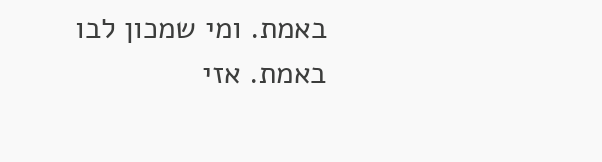באמת. ומי שמכון לבו באמת. אזי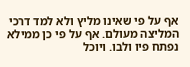אף על פי שאינו מליץ ולא למד דרכי המליצה מעולם. אף על פי כן ממילא נפתח פיו ולבו. ויוכל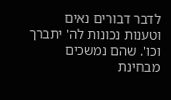לדבר דבורים נאים וטענות נכונות לה' יתברך וכו'. שהם נמשכים מבחינת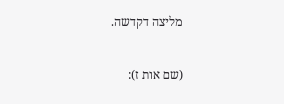מליצה דקדשה.

(שם אות ז):